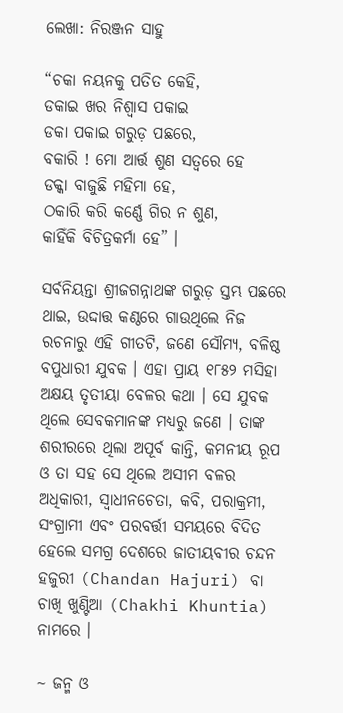ଲେଖା: ନିରଞ୍ଜନ ସାହୁ

“ଚକା ନୟନକୁ ପତିତ କେହି,
ଡକାଇ ଖର ନିଶ୍ଵାସ ପକାଇ
ଡକା ପକାଇ ଗରୁଡ଼ ପଛରେ,
ବକାରି ! ମୋ ଆର୍ତ୍ତ ଶୁଣ ସତ୍ଵରେ ହେ
ଡକ୍କା ବାଜୁଛି ମହିମା ହେ,
ଠକାରି କରି କର୍ଣ୍ଣେ ଗିର ନ ଶୁଣ,
କାହିଁକି ବିଚିତ୍ରକର୍ମା ହେ” ।

ସର୍ବନିୟନ୍ତା ଶ୍ରୀଜଗନ୍ନାଥଙ୍କ ଗରୁଡ଼ ସ୍ତମ୍ଭ ପଛରେ ଥାଇ, ଉଦ୍ଦାତ୍ତ କଣ୍ଠରେ ଗାଉଥିଲେ ନିଜ ରଚନାରୁ ଏହି ଗୀତଟି, ଜଣେ ସୌମ୍ୟ, ବଳିଷ୍ଠ ବପୁଧାରୀ ଯୁବକ । ଏହା ପ୍ରାୟ ୧୮୫୨ ମସିହା ଅକ୍ଷୟ ତୃତୀୟା ବେଳର କଥା । ସେ ଯୁବକ ଥିଲେ ସେବକମାନଙ୍କ ମଧ୍ୟରୁ ଜଣେ । ତାଙ୍କ ଶରୀରରେ ଥିଲା ଅପୂର୍ବ କାନ୍ତି, କମନୀୟ ରୂପ ଓ ତା ସହ ସେ ଥିଲେ ଅସୀମ ବଳର ଅଧିକାରୀ, ସ୍ଵାଧୀନଚେତା, କବି, ପରାକ୍ରମୀ, ସଂଗ୍ରାମୀ ଏବଂ ପରବର୍ତ୍ତୀ ସମୟରେ ବିଦିତ ହେଲେ ସମଗ୍ର ଦେଶରେ ଜାତୀୟବୀର ଚନ୍ଦନ ହଜୁରୀ (Chandan Hajuri) ବା ଚାଖି ଖୁଣ୍ଟିଆ (Chakhi Khuntia) ନାମରେ ।

~ ଜନ୍ମ ଓ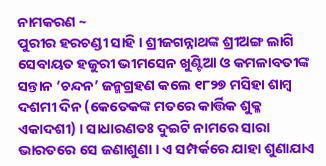ନାମକରଣ ~
ପୁରୀର ହରଚଣ୍ଡୀ ସାହି । ଶ୍ରୀଜଗନ୍ନାଥଙ୍କ ଶ୍ରୀଅଙ୍ଗ ଲାଗି ସେବାୟତ ହଜୁରୀ ଭୀମସେନ ଖୁଣ୍ଟିଆ ଓ କମଳାବତୀଙ୍କ ସନ୍ତାନ ‘ଚନ୍ଦନ’ ଜନ୍ମଗ୍ରହଣ କଲେ ୧୮୨୭ ମସିହା ଶାମ୍ବ ଦଶମୀ ଦିନ (କେତେକଙ୍କ ମତରେ କାର୍ତ୍ତିକ ଶୁକ୍ଳ ଏକାଦଶୀ) । ସାଧାରଣତଃ ଦୁଇଟି ନାମରେ ସାରା ଭାରତରେ ସେ ଜଣାଶୁଣା । ଏ ସମ୍ପର୍କରେ ଯାହା ଶୁଣାଯାଏ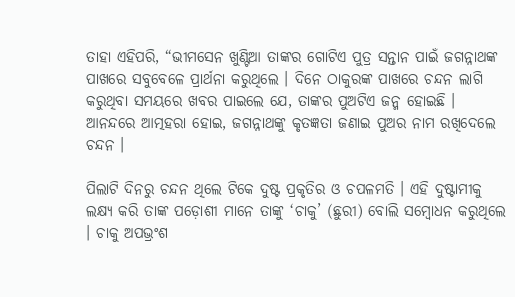ତାହା ଏହିପରି, “ଭୀମସେନ ଖୁଣ୍ଟିଆ ତାଙ୍କର ଗୋଟିଏ ପୁତ୍ର ସନ୍ତାନ ପାଇଁ ଜଗନ୍ନାଥଙ୍କ ପାଖରେ ସବୁବେଳେ ପ୍ରାର୍ଥନା କରୁଥିଲେ । ଦିନେ ଠାକୁରଙ୍କ ପାଖରେ ଚନ୍ଦନ ଲାଗି କରୁଥିବା ସମୟରେ ଖବର ପାଇଲେ ଯେ, ତାଙ୍କର ପୁଅଟିଏ ଜନ୍ମ ହୋଇଛି । ଆନନ୍ଦରେ ଆତ୍ମହରା ହୋଇ, ଜଗନ୍ନାଥଙ୍କୁ କୃତଜ୍ଞତା ଜଣାଇ ପୁଅର ନାମ ରଖିଦେଲେ ଚନ୍ଦନ ।

ପିଲାଟି ଦିନରୁ ଚନ୍ଦନ ଥିଲେ ଟିକେ ଦୁଷ୍ଟ ପ୍ରକୃତିର ଓ ଚପଳମତି । ଏହି ଦୁଷ୍ଟାମୀକୁ ଲକ୍ଷ୍ୟ କରି ତାଙ୍କ ପଡ଼ୋଶୀ ମାନେ ତାଙ୍କୁ ‘ଚାକୁ’ (ଛୁରୀ) ବୋଲି ସମ୍ବୋଧନ କରୁଥିଲେ । ଚାକୁ ଅପଭ୍ରଂଶ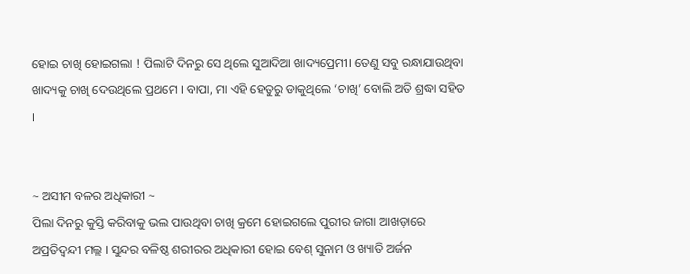ହୋଇ ଚାଖି ହୋଇଗଲା ! ପିଲାଟି ଦିନରୁ ସେ ଥିଲେ ସୁଆଦିଆ ଖାଦ୍ୟପ୍ରେମୀ। ତେଣୁ ସବୁ ରନ୍ଧାଯାଉଥିବା ଖାଦ୍ୟକୁ ଚାଖି ଦେଉଥିଲେ ପ୍ରଥମେ । ବାପା, ମା ଏହି ହେତୁରୁ ଡାକୁଥିଲେ ‘ଚାଖି’ ବୋଲି ଅତି ଶ୍ରଦ୍ଧା ସହିତ ।


~ ଅସୀମ ବଳର ଅଧିକାରୀ ~
ପିଲା ଦିନରୁ କୁସ୍ତି କରିବାକୁ ଭଲ ପାଉଥିବା ଚାଖି କ୍ରମେ ହୋଇଗଲେ ପୁରୀର ଜାଗା ଆଖଡ଼ାରେ ଅପ୍ରତିଦ୍ଵନ୍ଦୀ ମଲ୍ଲ । ସୁନ୍ଦର ବଳିଷ୍ଠ ଶରୀରର ଅଧିକାରୀ ହୋଇ ବେଶ୍ ସୁନାମ ଓ ଖ୍ୟାତି ଅର୍ଜନ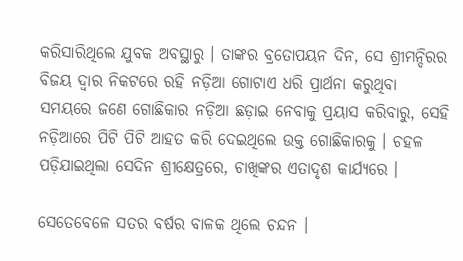କରିସାରିଥିଲେ ଯୁବକ ଅବସ୍ଥାରୁ । ତାଙ୍କର ବ୍ରତୋପୟନ ଦିନ, ସେ ଶ୍ରୀମନ୍ଦିରର ବିଜୟ ଦ୍ଵାର ନିକଟରେ ରହି ନଡ଼ିଆ ଗୋଟାଏ ଧରି ପ୍ରାର୍ଥନା କରୁଥିବା ସମୟରେ ଜଣେ ଗୋଛିକାର ନଡ଼ିଆ ଛଡ଼ାଇ ନେବାକୁ ପ୍ରୟାସ କରିବାରୁ, ସେହି ନଡ଼ିଆରେ ପିଟି ପିଟି ଆହତ କରି ଦେଇଥିଲେ ଉକ୍ତ ଗୋଛିକାରକୁ । ଚହଳ ପଡ଼ିଯାଇଥିଲା ସେଦିନ ଶ୍ରୀକ୍ଷେତ୍ରରେ, ଚାଖିଙ୍କର ଏତାଦୃଶ କାର୍ଯ୍ୟରେ ।

ସେତେବେଳେ ସତର ବର୍ଷର ବାଳକ ଥିଲେ ଚନ୍ଦନ ।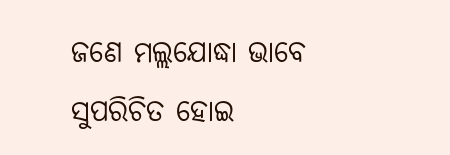ଜଣେ ମଲ୍ଲଯୋଦ୍ଧା ଭାବେ ସୁପରିଚିତ ହୋଇ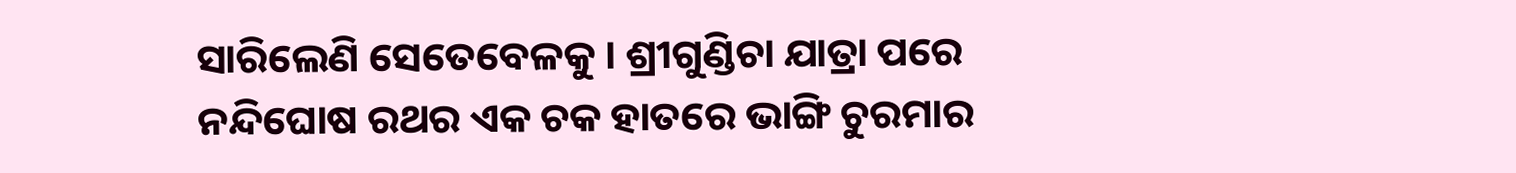ସାରିଲେଣି ସେତେବେଳକୁ । ଶ୍ରୀଗୁଣ୍ଡିଚା ଯାତ୍ରା ପରେ ନନ୍ଦିଘୋଷ ରଥର ଏକ ଚକ ହାତରେ ଭାଙ୍ଗି ଚୁରମାର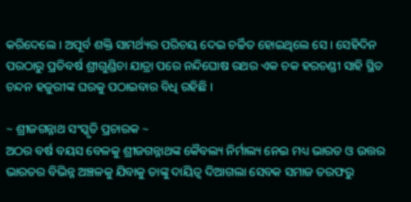କରିଦେଲେ । ଅପୂର୍ବ ଶକ୍ତି ସାମର୍ଥ୍ୟର ପରିଚୟ ଦେଇ ଚର୍ଚ୍ଚିତ ହୋଇଥିଲେ ସେ । ସେହିଦିନ ପରଠାରୁ ପ୍ରତିବର୍ଷ ଶ୍ରୀଗୁଣ୍ଡିଚା ଯାତ୍ରା ପରେ ନନ୍ଦିଘୋଷ ରଥର ଏକ ଚକ ହରଚଣ୍ଡୀ ସାହି ସ୍ଥିତ ଚନ୍ଦନ ହଜୁରୀଙ୍କ ଘରକୁ ପଠାଇବାର ବିଧି ରହିଛି ।

~ ଶ୍ରୀଜଗନ୍ନାଥ ସଂସ୍କୃତି ପ୍ରଚାରକ ~
ଅଠର ବର୍ଷ ବୟସ ବେଳକୁ ଶ୍ରୀଜଗନ୍ନାଥଙ୍କ କୈବଲ୍ୟ ନିର୍ମାଲ୍ୟ ନେଇ ମଧ୍ୟ ଭାରତ ଓ ଉତ୍ତର ଭାରତର ବିଭିନ୍ନ ଅଞ୍ଚଳକୁ ଯିବାକୁ ତାଙ୍କୁ ଦାୟିତ୍ଵ ଦିଆଗଲା ସେବକ ସମାଜ ତରଫରୁ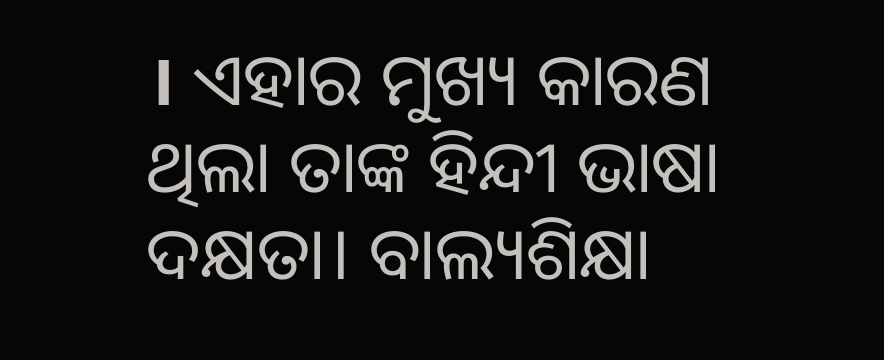। ଏହାର ମୁଖ୍ୟ କାରଣ ଥିଲା ତାଙ୍କ ହିନ୍ଦୀ ଭାଷା ଦକ୍ଷତା। ବାଲ୍ୟଶିକ୍ଷା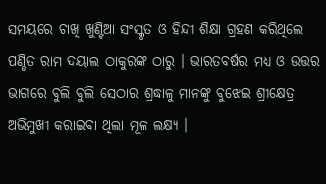ସମୟରେ ଚାଖି ଖୁଣ୍ଟିଆ ସଂସ୍କୃତ ଓ ହିନ୍ଦୀ ଶିକ୍ଷା ଗ୍ରହଣ କରିଥିଲେ ପଣ୍ଡିତ ରାମ ଦୟାଲ ଠାକୁରଙ୍କ ଠାରୁ । ଭାରତବର୍ଷର ମଧ୍ୟ ଓ ଉତ୍ତର ଭାଗରେ ବୁଲି ବୁଲି ସେଠାର ଶ୍ରଦ୍ଧାଳୁ ମାନଙ୍କୁ ବୁଝେଇ ଶ୍ରୀକ୍ଷେତ୍ର ଅଭିମୁଖୀ କରାଇବା ଥିଲା ମୂଳ ଲକ୍ଷ୍ୟ ।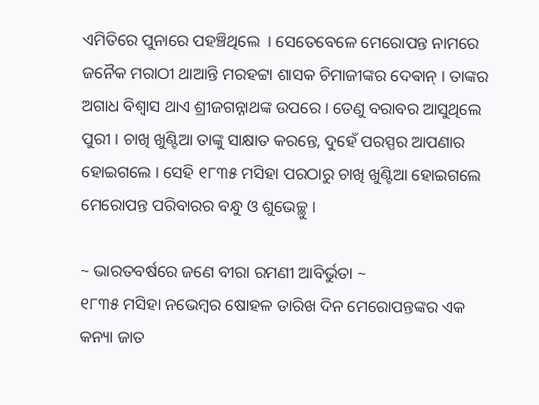ଏମିତିରେ ପୁନାରେ ପହଞ୍ଚିଥିଲେ  । ସେତେବେଳେ ମେରୋପନ୍ତ ନାମରେ ଜନୈକ ମରାଠୀ ଥାଆନ୍ତି ମରହଟ୍ଟା ଶାସକ ଚିମାଜୀଙ୍କର ଦେଵାନ୍ । ତାଙ୍କର ଅଗାଧ ବିଶ୍ୱାସ ଥାଏ ଶ୍ରୀଜଗନ୍ନାଥଙ୍କ ଉପରେ । ତେଣୁ ବରାବର ଆସୁଥିଲେ ପୁରୀ । ଚାଖି ଖୁଣ୍ଟିଆ ତାଙ୍କୁ ସାକ୍ଷାତ କରନ୍ତେ, ଦୁହେଁ ପରସ୍ପର ଆପଣାର ହୋଇଗଲେ । ସେହି ୧୮୩୫ ମସିହା ପରଠାରୁ ଚାଖି ଖୁଣ୍ଟିଆ ହୋଇଗଲେ ମେରୋପନ୍ତ ପରିବାରର ବନ୍ଧୁ ଓ ଶୁଭେଚ୍ଛୁ ।

~ ଭାରତବର୍ଷରେ ଜଣେ ବୀରା ରମଣୀ ଆବିର୍ଭୁତା ~
୧୮୩୫ ମସିହା ନଭେମ୍ବର ଷୋହଳ ତାରିଖ ଦିନ ମେରୋପନ୍ତଙ୍କର ଏକ କନ୍ୟା ଜାତ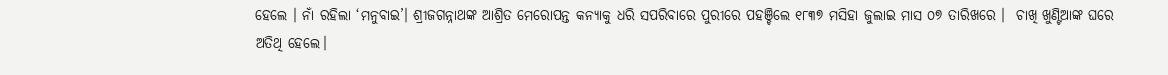ହେଲେ । ନାଁ ରହିଲା ‘ମନୁବାଇ’। ଶ୍ରୀଜଗନ୍ନାଥଙ୍କ ଆଶ୍ରିତ ମେରୋପନ୍ତ କନ୍ୟାକୁ ଧରି ସପରିବାରେ ପୁରୀରେ ପହଞ୍ଚିଲେ ୧୮୩୭ ମସିହା ଜୁଲାଇ ମାସ ୦୭ ତାରିଖରେ ।  ଚାଖି ଖୁଣ୍ଟିଆଙ୍କ ଘରେ ଅତିଥି ହେଲେ।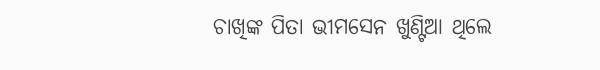ଚାଖିଙ୍କ ପିତା ଭୀମସେନ ଖୁଣ୍ଟିଆ ଥିଲେ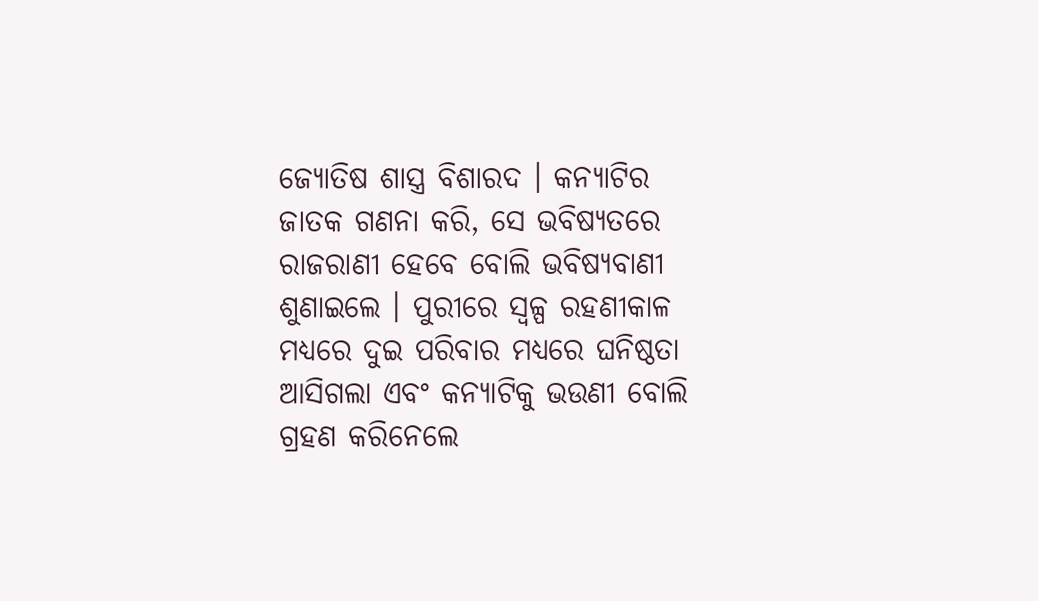ଜ୍ୟୋତିଷ ଶାସ୍ତ୍ର ବିଶାରଦ । କନ୍ୟାଟିର ଜାତକ ଗଣନା କରି, ସେ ଭବିଷ୍ୟତରେ ରାଜରାଣୀ ହେବେ ବୋଲି ଭବିଷ୍ୟବାଣୀ ଶୁଣାଇଲେ । ପୁରୀରେ ସ୍ଵଳ୍ପ ରହଣୀକାଳ ମଧ୍ୟରେ ଦୁଇ ପରିବାର ମଧ୍ୟରେ ଘନିଷ୍ଠତା ଆସିଗଲା ଏବଂ କନ୍ୟାଟିକୁ ଭଉଣୀ ବୋଲି ଗ୍ରହଣ କରିନେଲେ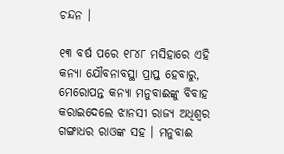ଚନ୍ଦନ ।

୧୩ ବର୍ଷ ପରେ ୧୮୪୮ ମସିହାରେ ଏହି କନ୍ୟା ଯୌବନାବସ୍ଥା ପ୍ରାପ୍ତ ହେବାରୁ, ମେରୋପନ୍ତ କନ୍ୟା ମନୁବାଈଙ୍କୁ ବିବାହ କରାଇଦେଲେ ଝାନସୀ ରାଜ୍ୟ ଅଧିଶ୍ଵର ଗଙ୍ଗାଧର ରାଓଙ୍କ ସହ । ମନୁବାଈ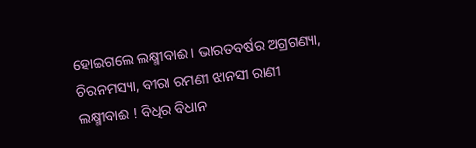ହୋଇଗଲେ ଲକ୍ଷ୍ମୀବାଈ । ଭାରତବର୍ଷର ଅଗ୍ରଗଣ୍ୟା, ଚିରନମସ୍ୟା, ବୀରା ରମଣୀ ଝାନସୀ ରାଣୀ ଲକ୍ଷ୍ମୀବାଈ ! ବିଧିର ବିଧାନ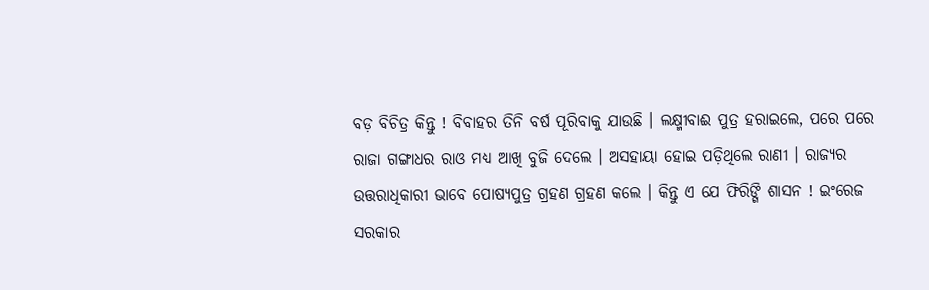ବଡ଼ ବିଚିତ୍ର କିନ୍ତୁ ! ବିବାହର ତିନି ବର୍ଷ ପୂରିବାକୁ ଯାଉଛି । ଲକ୍ଷ୍ମୀବାଈ ପୁତ୍ର ହରାଇଲେ, ପରେ ପରେ ରାଜା ଗଙ୍ଗାଧର ରାଓ ମଧ୍ୟ ଆଖି ବୁଜି ଦେଲେ । ଅସହାୟା ହୋଇ ପଡ଼ିଥିଲେ ରାଣୀ । ରାଜ୍ୟର ଉତ୍ତରାଧିକାରୀ ଭାବେ ପୋଷ୍ୟପୁତ୍ର ଗ୍ରହଣ ଗ୍ରହଣ କଲେ । କିନ୍ତୁ ଏ ଯେ ଫିରିଙ୍ଗି ଶାସନ ! ଇଂରେଜ ସରକାର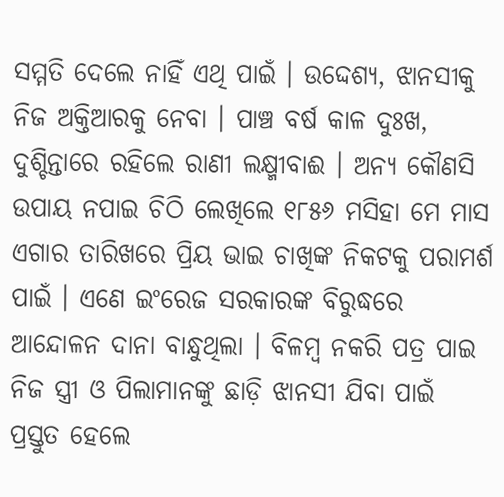ସମ୍ମତି ଦେଲେ ନାହିଁ ଏଥି ପାଇଁ । ଉଦ୍ଦେଶ୍ୟ, ଝାନସୀକୁ ନିଜ ଅକ୍ତିଆରକୁ ନେବା । ପାଞ୍ଚ ବର୍ଷ କାଳ ଦୁଃଖ, ଦୁଶ୍ଚିନ୍ତାରେ ରହିଲେ ରାଣୀ ଲକ୍ଷ୍ମୀବାଈ । ଅନ୍ୟ କୌଣସି ଉପାୟ ନପାଇ ଚିଠି ଲେଖିଲେ ୧୮୫୬ ମସିହା ମେ ମାସ ଏଗାର ତାରିଖରେ ପ୍ରିୟ ଭାଇ ଚାଖିଙ୍କ ନିକଟକୁ ପରାମର୍ଶ ପାଇଁ । ଏଣେ ଇଂରେଜ ସରକାରଙ୍କ ବିରୁଦ୍ଧରେ ଆନ୍ଦୋଳନ ଦାନା ବାନ୍ଧୁଥିଲା । ବିଳମ୍ବ ନକରି ପତ୍ର ପାଇ ନିଜ ସ୍ତ୍ରୀ ଓ ପିଲାମାନଙ୍କୁ ଛାଡ଼ି ଝାନସୀ ଯିବା ପାଇଁ ପ୍ରସ୍ତୁତ ହେଲେ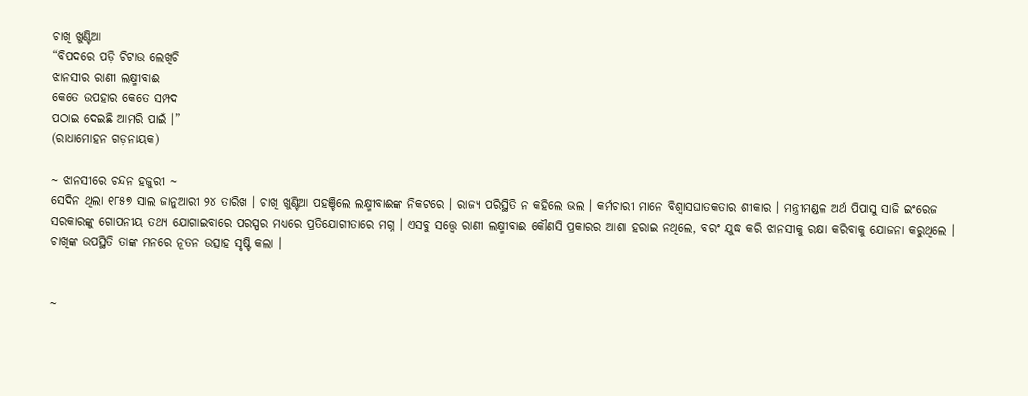ଚାଖି ଖୁଣ୍ଟିଆ
“ବିପଦରେ ପଡ଼ି ଚିଟାଉ ଲେଖିଚି
ଝାନସୀର ରାଣୀ ଲକ୍ଷ୍ମୀବାଈ
କେତେ ଉପହାର କେତେ ସମ୍ପଦ
ପଠାଇ ଦେଇଛି ଆମରି ପାଇଁ ।”
(ରାଧାମୋହନ ଗଡ଼ନାୟକ)

~ ଝାନସୀରେ ଚନ୍ଦନ ହଜୁରୀ ~
ସେଦିନ ଥିଲା ୧୮୫୭ ସାଲ ଜାନୁଆରୀ ୨୪ ତାରିଖ । ଚାଖି ଖୁଣ୍ଟିଆ ପହଞ୍ଚିଲେ ଲକ୍ଷ୍ମୀବାଈଙ୍କ ନିକଟରେ । ରାଜ୍ୟ ପରିସ୍ଥିତି ନ କହିଲେ ଭଲ । କର୍ମଚାରୀ ମାନେ ବିଶ୍ୱାସଘାତକତାର ଶୀକାର । ମନ୍ତ୍ରୀମଣ୍ଡଳ ଅର୍ଥ ପିପାସୁ ସାଜି ଇଂରେଜ ସରକାରଙ୍କୁ ଗୋପନୀୟ ତଥ୍ୟ ଯୋଗାଇବାରେ ପରସ୍ପର ମଧ୍ୟରେ ପ୍ରତିଯୋଗୀତାରେ ମଗ୍ନ । ଏସବୁ ସତ୍ତ୍ୱେ ରାଣୀ ଲକ୍ଷ୍ମୀବାଈ କୌଣସି ପ୍ରକାରର ଆଶା ହରାଇ ନଥିଲେ, ବରଂ ଯୁଦ୍ଧ କରି ଝାନସୀକୁ ରକ୍ଷା କରିବାକୁ ଯୋଜନା କରୁଥିଲେ । ଚାଖିଙ୍କ ଉପସ୍ଥିତି ତାଙ୍କ ମନରେ ନୂତନ ଉତ୍ସାହ ସୃଷ୍ଟି କଲା ।


~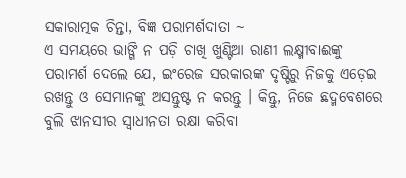ସକାରାତ୍ମକ ଚିନ୍ତା, ବିଜ୍ଞ ପରାମର୍ଶଦାତା ~
ଏ ସମୟରେ ଭାଙ୍ଗି ନ ପଡ଼ି ଚାଖି ଖୁଣ୍ଟିଆ ରାଣୀ ଲକ୍ଷ୍ମୀବାଈଙ୍କୁ ପରାମର୍ଶ ଦେଲେ ଯେ, ଇଂରେଜ ସରକାରଙ୍କ ଦୃଷ୍ଟିରୁ ନିଜକୁ ଏଡ଼େଇ ରଖନ୍ତୁ ଓ ସେମାନଙ୍କୁ ଅସନ୍ତୁଷ୍ଟ ନ କରନ୍ତୁ । କିନ୍ତୁ, ନିଜେ ଛଦ୍ମବେଶରେ ବୁଲି ଝାନସୀର ସ୍ଵାଧୀନତା ରକ୍ଷା କରିବା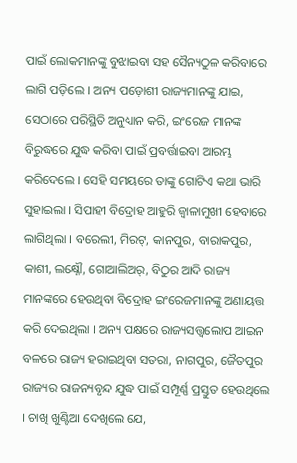ପାଇଁ ଲୋକମାନଙ୍କୁ ବୁଝାଇବା ସହ ସୈନ୍ୟଠୁଳ କରିବାରେ ଲାଗି ପଡ଼ିଲେ । ଅନ୍ୟ ପଡ଼ୋଶୀ ରାଜ୍ୟମାନଙ୍କୁ ଯାଇ, ସେଠାରେ ପରିସ୍ଥିତି ଅନୁଧ୍ୟାନ କରି, ଇଂରେଜ ମାନଙ୍କ ବିରୁଦ୍ଧରେ ଯୁଦ୍ଧ କରିବା ପାଇଁ ପ୍ରବର୍ତ୍ତାଇବା ଆରମ୍ଭ କରିଦେଲେ । ସେହି ସମୟରେ ତାଙ୍କୁ ଗୋଟିଏ କଥା ଭାରି ସୁହାଇଲା । ସିପାହୀ ବିଦ୍ରୋହ ଆହୁରି ଜ୍ଵାଳାମୁଖୀ ହେବାରେ ଲାଗିଥିଲା । ବରେଲୀ, ମିରଟ୍, କାନପୁର, ବାରାକପୁର, କାଶୀ, ଲକ୍ଷ୍ନୌ, ଗୋଆଲିଅର୍, ବିଠୁର ଆଦି ରାଜ୍ୟ ମାନଙ୍କରେ ହେଉଥିବା ବିଦ୍ରୋହ ଇଂରେଜମାନଙ୍କୁ ଅଣାୟତ୍ତ କରି ଦେଇଥିଲା । ଅନ୍ୟ ପକ୍ଷରେ ରାଜ୍ୟସତ୍ତ୍ଵଲୋପ ଆଇନ ବଳରେ ରାଜ୍ୟ ହରାଇଥିବା ସତରା, ନାଗପୁର, ଜୈତପୁର ରାଜ୍ୟର ରାଜନ୍ୟବୃନ୍ଦ ଯୁଦ୍ଧ ପାଇଁ ସମ୍ପୂର୍ଣ୍ଣ ପ୍ରସ୍ତୁତ ହେଉଥିଲେ । ଚାଖି ଖୁଣ୍ଟିଆ ଦେଖିଲେ ଯେ,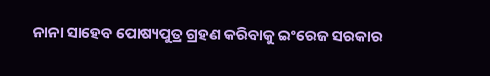ନାନା ସାହେବ ପୋଷ୍ୟପୁତ୍ର ଗ୍ରହଣ କରିବାକୁ ଇଂରେଜ ସରକାର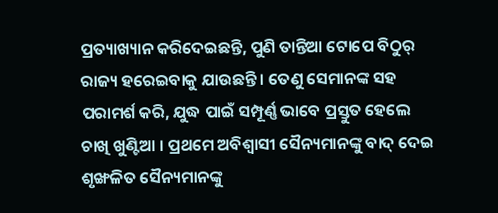ପ୍ରତ୍ୟାଖ୍ୟାନ କରିଦେଇଛନ୍ତି, ପୁଣି ତାନ୍ତିଆ ଟୋପେ ବିଠୁର୍ ରାଜ୍ୟ ହରେଇବାକୁ ଯାଉଛନ୍ତି । ତେଣୁ ସେମାନଙ୍କ ସହ ପରାମର୍ଶ କରି, ଯୁଦ୍ଧ ପାଇଁ ସମ୍ପୂର୍ଣ୍ଣ ଭାବେ ପ୍ରସ୍ତୁତ ହେଲେ ଚାଖି ଖୁଣ୍ଟିଆ । ପ୍ରଥମେ ଅବିଶ୍ବାସୀ ସୈନ୍ୟମାନଙ୍କୁ ବାଦ୍ ଦେଇ ଶୃଙ୍ଖଳିତ ସୈନ୍ୟମାନଙ୍କୁ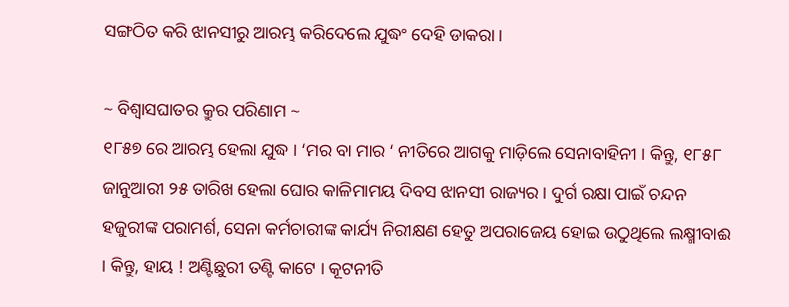ସଙ୍ଗଠିତ କରି ଝାନସୀରୁ ଆରମ୍ଭ କରିଦେଲେ ଯୁଦ୍ଧଂ ଦେହି ଡାକରା ।

~ ବିଶ୍ବାସଘାତର କ୍ରୁର ପରିଣାମ ~
୧୮୫୭ ରେ ଆରମ୍ଭ ହେଲା ଯୁଦ୍ଧ । ‘ମର ବା ମାର ‘ ନୀତିରେ ଆଗକୁ ମାଡ଼ିଲେ ସେନାବାହିନୀ । କିନ୍ତୁ, ୧୮୫୮ ଜାନୁଆରୀ ୨୫ ତାରିଖ ହେଲା ଘୋର କାଳିମାମୟ ଦିବସ ଝାନସୀ ରାଜ୍ୟର । ଦୁର୍ଗ ରକ୍ଷା ପାଇଁ ଚନ୍ଦନ ହଜୁରୀଙ୍କ ପରାମର୍ଶ, ସେନା କର୍ମଚାରୀଙ୍କ କାର୍ଯ୍ୟ ନିରୀକ୍ଷଣ ହେତୁ ଅପରାଜେୟ ହୋଇ ଉଠୁଥିଲେ ଲକ୍ଷ୍ମୀବାଈ । କିନ୍ତୁ, ହାୟ ! ଅଣ୍ଟିଛୁରୀ ତଣ୍ଟି କାଟେ । କୂଟନୀତି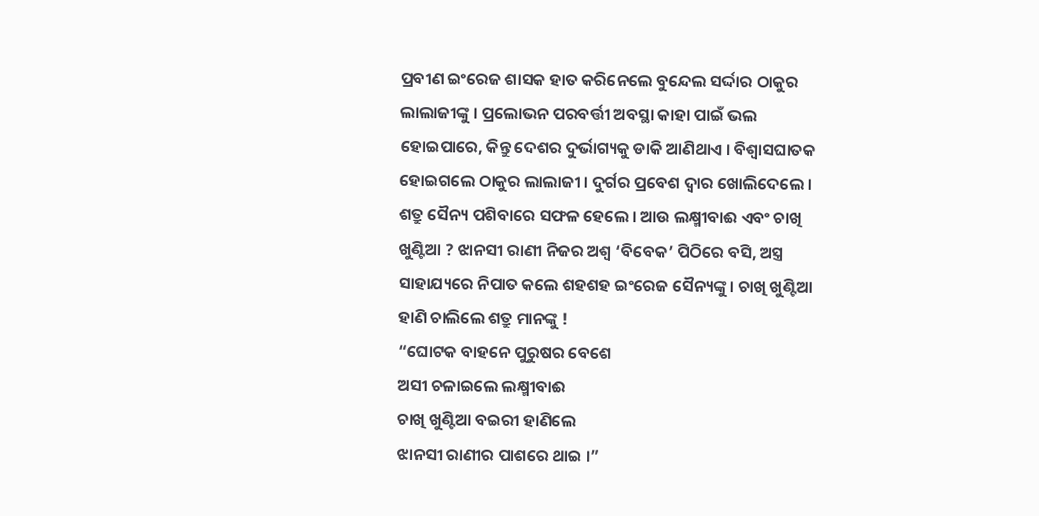ପ୍ରବୀଣ ଇଂରେଜ ଶାସକ ହାତ କରିନେଲେ ବୁନ୍ଦେଲ ସର୍ଦ୍ଦାର ଠାକୁର ଲାଲାଜୀଙ୍କୁ । ପ୍ରଲୋଭନ ପରବର୍ତ୍ତୀ ଅବସ୍ଥା କାହା ପାଇଁ ଭଲ ହୋଇପାରେ, କିନ୍ତୁ ଦେଶର ଦୁର୍ଭାଗ୍ୟକୁ ଡାକି ଆଣିଥାଏ । ବିଶ୍ବାସଘାତକ ହୋଇଗଲେ ଠାକୁର ଲାଲାଜୀ । ଦୁର୍ଗର ପ୍ରବେଶ ଦ୍ଵାର ଖୋଲିଦେଲେ । ଶତ୍ରୁ ସୈନ୍ୟ ପଶିବାରେ ସଫଳ ହେଲେ । ଆଉ ଲକ୍ଷ୍ମୀବାଈ ଏବଂ ଚାଖି ଖୁଣ୍ଟିଆ ? ଝାନସୀ ରାଣୀ ନିଜର ଅଶ୍ଵ ‘ବିବେକ’ ପିଠିରେ ବସି, ଅସ୍ତ୍ର ସାହାଯ୍ୟରେ ନିପାତ କଲେ ଶହଶହ ଇଂରେଜ ସୈନ୍ୟଙ୍କୁ । ଚାଖି ଖୁଣ୍ଟିଆ ହାଣି ଚାଲିଲେ ଶତ୍ରୁ ମାନଙ୍କୁ !
“ଘୋଟକ ବାହନେ ପୁରୁଷର ବେଶେ
ଅସୀ ଚଳାଇଲେ ଲକ୍ଷ୍ମୀବାଈ
ଚାଖି ଖୁଣ୍ଟିଆ ବଇରୀ ହାଣିଲେ
ଝାନସୀ ରାଣୀର ପାଶରେ ଥାଇ ।”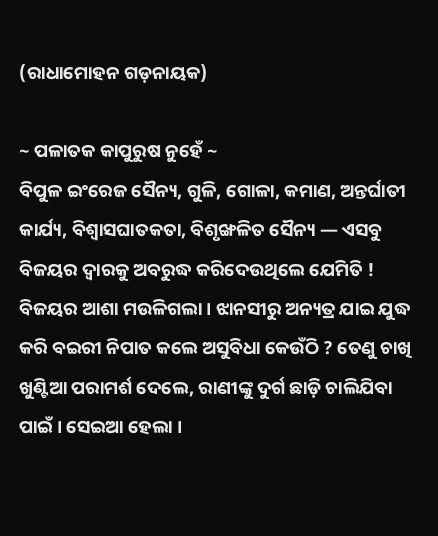(ରାଧାମୋହନ ଗଡ଼ନାୟକ)

~ ପଳାତକ କାପୁରୁଷ ନୁହେଁ ~
ବିପୁଳ ଇଂରେଜ ସୈନ୍ୟ, ଗୁଳି, ଗୋଳା, କମାଣ, ଅନ୍ତର୍ଘାତୀ କାର୍ଯ୍ୟ, ବିଶ୍ବାସଘାତକତା, ବିଶୃଙ୍ଖଳିତ ସୈନ୍ୟ — ଏସବୁ ବିଜୟର ଦ୍ଵାରକୁ ଅବରୁଦ୍ଧ କରିଦେଉଥିଲେ ଯେମିତି ! ବିଜୟର ଆଶା ମଉଳିଗଲା । ଝାନସୀରୁ ଅନ୍ୟତ୍ର ଯାଇ ଯୁଦ୍ଧ କରି ବଇରୀ ନିପାତ କଲେ ଅସୁବିଧା କେଉଁଠି ? ତେଣୁ ଚାଖି ଖୁଣ୍ଟିଆ ପରାମର୍ଶ ଦେଲେ, ରାଣୀଙ୍କୁ ଦୁର୍ଗ ଛାଡ଼ି ଚାଲିଯିବା ପାଇଁ । ସେଇଆ ହେଲା ।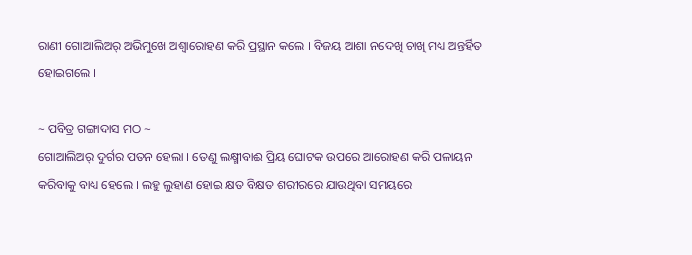ରାଣୀ ଗୋଆଲିଅର୍ ଅଭିମୁଖେ ଅଶ୍ଵାରୋହଣ କରି ପ୍ରସ୍ଥାନ କଲେ । ବିଜୟ ଆଶା ନଦେଖି ଚାଖି ମଧ୍ୟ ଅନ୍ତର୍ହିତ ହୋଇଗଲେ ।

~ ପବିତ୍ର ଗଙ୍ଗାଦାସ ମଠ ~
ଗୋଆଲିଅର୍ ଦୁର୍ଗର ପତନ ହେଲା । ତେଣୁ ଲକ୍ଷ୍ମୀବାଈ ପ୍ରିୟ ଘୋଟକ ଉପରେ ଆରୋହଣ କରି ପଳାୟନ କରିବାକୁ ବାଧ୍ୟ ହେଲେ । ଲହୁ ଲୁହାଣ ହୋଇ କ୍ଷତ ବିକ୍ଷତ ଶରୀରରେ ଯାଉଥିବା ସମୟରେ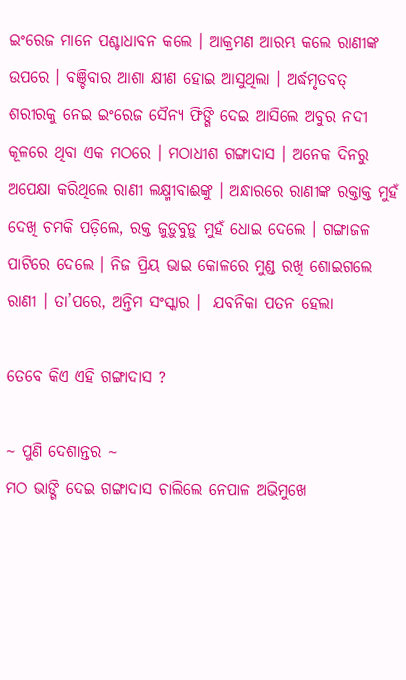ଇଂରେଜ ମାନେ ପଶ୍ଚାଧାବନ କଲେ । ଆକ୍ରମଣ ଆରମ୍ଭ କଲେ ରାଣୀଙ୍କ ଉପରେ । ବଞ୍ଚିବାର ଆଶା କ୍ଷୀଣ ହୋଇ ଆସୁଥିଲା । ଅର୍ଦ୍ଧମୃତବତ୍ ଶରୀରକୁ ନେଇ ଇଂରେଜ ସୈନ୍ୟ ଫିଙ୍ଗି ଦେଇ ଆସିଲେ ଅବୁର ନଦୀ କୂଳରେ ଥିବା ଏକ ମଠରେ । ମଠାଧୀଶ ଗଙ୍ଗାଦାସ । ଅନେକ ଦିନରୁ ଅପେକ୍ଷା କରିଥିଲେ ରାଣୀ ଲକ୍ଷ୍ମୀବାଈଙ୍କୁ । ଅନ୍ଧାରରେ ରାଣୀଙ୍କ ରକ୍ତାକ୍ତ ମୁହଁ ଦେଖି ଚମକି ପଡ଼ିଲେ, ରକ୍ତ ଜୁଡ଼ୁବୁଡ଼ୁ ମୁହଁ ଧୋଇ ଦେଲେ । ଗଙ୍ଗାଜଳ ପାଟିରେ ଦେଲେ । ନିଜ ପ୍ରିୟ ଭାଇ କୋଳରେ ମୁଣ୍ଡ ରଖି ଶୋଇଗଲେ ରାଣୀ । ତା’ପରେ, ଅନ୍ତିମ ସଂସ୍କାର ।  ଯବନିକା ପତନ ହେଲା

ତେବେ କିଏ ଏହି ଗଙ୍ଗାଦାସ ?

~ ପୁଣି ଦେଶାନ୍ତର ~
ମଠ ଭାଙ୍ଗି ଦେଇ ଗଙ୍ଗାଦାସ ଚାଲିଲେ ନେପାଳ ଅଭିମୁଖେ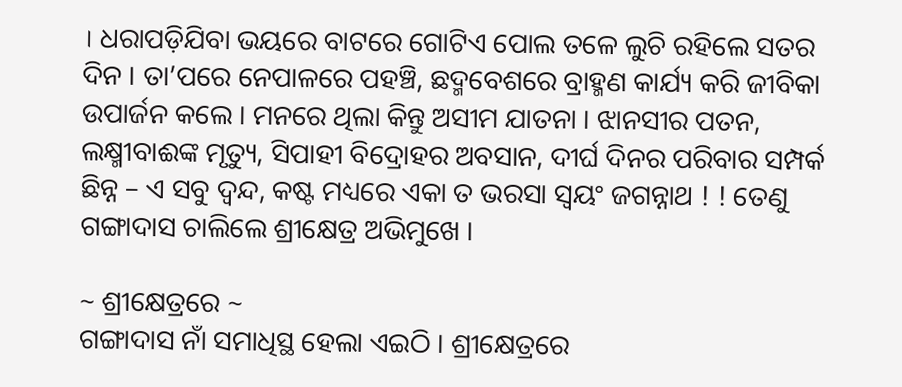। ଧରାପଡ଼ିଯିବା ଭୟରେ ବାଟରେ ଗୋଟିଏ ପୋଲ ତଳେ ଲୁଚି ରହିଲେ ସତର ଦିନ । ତା’ପରେ ନେପାଳରେ ପହଞ୍ଚି, ଛଦ୍ମବେଶରେ ବ୍ରାହ୍ମଣ କାର୍ଯ୍ୟ କରି ଜୀବିକା ଉପାର୍ଜନ କଲେ । ମନରେ ଥିଲା କିନ୍ତୁ ଅସୀମ ଯାତନା । ଝାନସୀର ପତନ, ଲକ୍ଷ୍ମୀବାଈଙ୍କ ମୃତ୍ୟୁ, ସିପାହୀ ବିଦ୍ରୋହର ଅବସାନ, ଦୀର୍ଘ ଦିନର ପରିବାର ସମ୍ପର୍କ ଛିନ୍ନ – ଏ ସବୁ ଦ୍ଵନ୍ଦ, କଷ୍ଟ ମଧ୍ୟରେ ଏକା ତ ଭରସା ସ୍ଵୟଂ ଜଗନ୍ନାଥ ! ! ତେଣୁ ଗଙ୍ଗାଦାସ ଚାଲିଲେ ଶ୍ରୀକ୍ଷେତ୍ର ଅଭିମୁଖେ ।

~ ଶ୍ରୀକ୍ଷେତ୍ରରେ ~
ଗଙ୍ଗାଦାସ ନାଁ ସମାଧିସ୍ଥ ହେଲା ଏଇଠି । ଶ୍ରୀକ୍ଷେତ୍ରରେ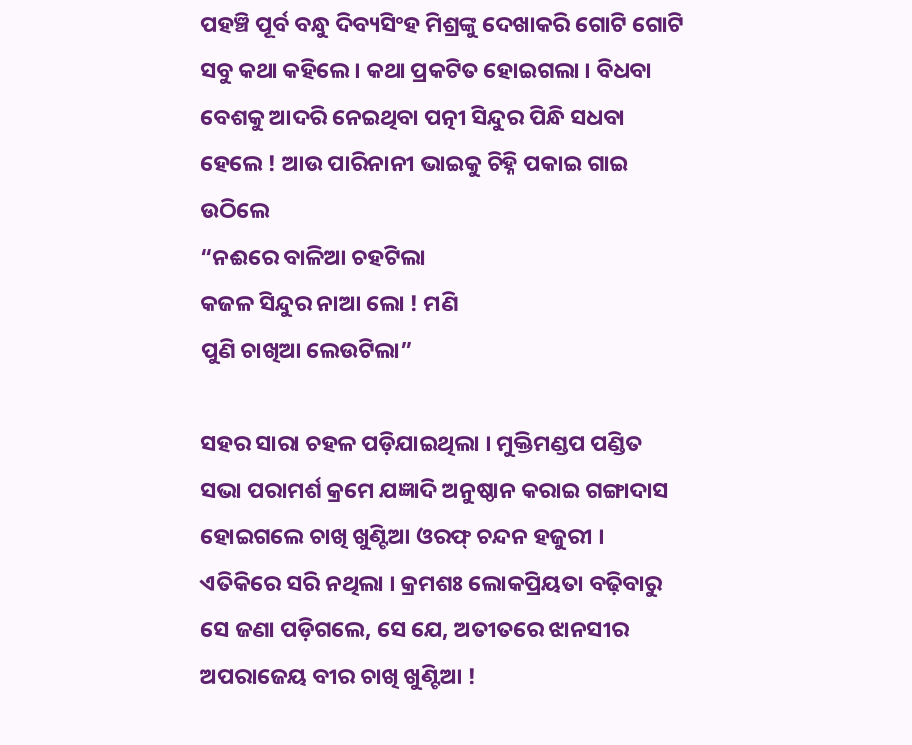ପହଞ୍ଚି ପୂର୍ବ ବନ୍ଧୁ ଦିବ୍ୟସିଂହ ମିଶ୍ରଙ୍କୁ ଦେଖାକରି ଗୋଟି ଗୋଟି ସବୁ କଥା କହିଲେ । କଥା ପ୍ରକଟିତ ହୋଇଗଲା । ବିଧବା ବେଶକୁ ଆଦରି ନେଇଥିବା ପତ୍ନୀ ସିନ୍ଦୁର ପିନ୍ଧି ସଧବା ହେଲେ ! ଆଉ ପାରିନାନୀ ଭାଇକୁ ଚିହ୍ନି ପକାଇ ଗାଇ ଉଠିଲେ
“ନଈରେ ବାଳିଆ ଚହଟିଲା
କଜଳ ସିନ୍ଦୁର ନାଆ ଲୋ ! ମଣି
ପୁଣି ଚାଖିଆ ଲେଉଟିଲା”

ସହର ସାରା ଚହଳ ପଡ଼ିଯାଇଥିଲା । ମୁକ୍ତିମଣ୍ଡପ ପଣ୍ଡିତ ସଭା ପରାମର୍ଶ କ୍ରମେ ଯଜ୍ଞାଦି ଅନୁଷ୍ଠାନ କରାଇ ଗଙ୍ଗାଦାସ ହୋଇଗଲେ ଚାଖି ଖୁଣ୍ଟିଆ ଓରଫ୍ ଚନ୍ଦନ ହଜୁରୀ । ଏତିକିରେ ସରି ନଥିଲା । କ୍ରମଶଃ ଲୋକପ୍ରିୟତା ବଢ଼ିବାରୁ ସେ ଜଣା ପଡ଼ିଗଲେ, ସେ ଯେ, ଅତୀତରେ ଝାନସୀର ଅପରାଜେୟ ବୀର ଚାଖି ଖୁଣ୍ଟିଆ !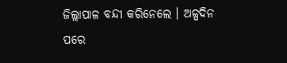ଜିଲ୍ଲାପାଳ ବନ୍ଦୀ କରିନେଲେ । ଅଳ୍ପଦିନ ପରେ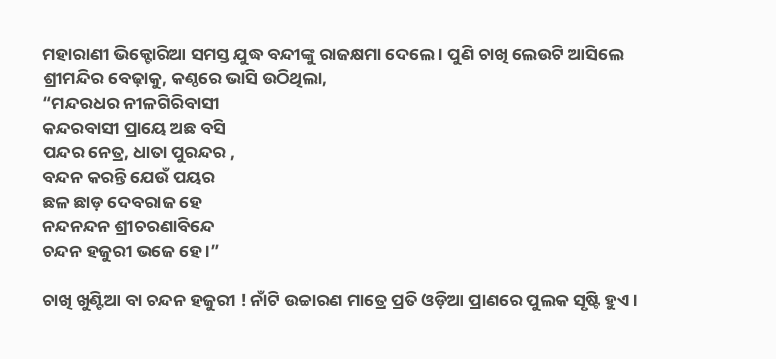ମହାରାଣୀ ଭିକ୍ଟୋରିଆ ସମସ୍ତ ଯୁଦ୍ଧ ବନ୍ଦୀଙ୍କୁ ରାଜକ୍ଷମା ଦେଲେ । ପୁଣି ଚାଖି ଲେଉଟି ଆସିଲେ ଶ୍ରୀମନ୍ଦିର ବେଢ଼ାକୁ, କଣ୍ଠରେ ଭାସି ଉଠିଥିଲା,
“ମନ୍ଦରଧର ନୀଳଗିରିବାସୀ
କନ୍ଦରବାସୀ ପ୍ରାୟେ ଅଛ ବସି
ପନ୍ଦର ନେତ୍ର, ଧାତା ପୁରନ୍ଦର ,
ବନ୍ଦନ କରନ୍ତି ଯେଉଁ ପୟର
ଛଳ ଛାଡ଼ ଦେବରାଜ ହେ
ନନ୍ଦନନ୍ଦନ ଶ୍ରୀଚରଣାବିନ୍ଦେ
ଚନ୍ଦନ ହଜୁରୀ ଭଜେ ହେ ।”

ଚାଖି ଖୁଣ୍ଟିଆ ବା ଚନ୍ଦନ ହଜୁରୀ ! ନାଁଟି ଉଚ୍ଚାରଣ ମାତ୍ରେ ପ୍ରତି ଓଡ଼ିଆ ପ୍ରାଣରେ ପୁଲକ ସୃଷ୍ଟି ହୁଏ ।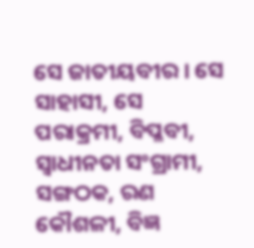ସେ ଜାତୀୟବୀର । ସେ ସାହାସୀ, ସେ ପରାକ୍ରମୀ, ବିପ୍ଳବୀ, ସ୍ଵାଧୀନତା ସଂଗ୍ରାମୀ, ସଙ୍ଗଠକ, ରଣ କୌଶଳୀ, ବିଜ୍ଞ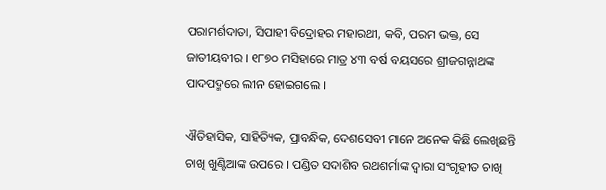ପରାମର୍ଶଦାତା, ସିପାହୀ ବିଦ୍ରୋହର ମହାରଥୀ, କବି, ପରମ ଭକ୍ତ, ସେ ଜାତୀୟବୀର । ୧୮୭୦ ମସିହାରେ ମାତ୍ର ୪୩ ବର୍ଷ ବୟସରେ ଶ୍ରୀଜଗନ୍ନାଥଙ୍କ ପାଦପଦ୍ମରେ ଲୀନ ହୋଇଗଲେ ।

ଐତିହାସିକ, ସାହିତ୍ୟିକ, ପ୍ରାବନ୍ଧିକ, ଦେଶସେବୀ ମାନେ ଅନେକ କିଛି ଲେଖିଛନ୍ତି ଚାଖି ଖୁଣ୍ଟିଆଙ୍କ ଉପରେ । ପଣ୍ଡିତ ସଦାଶିବ ରଥଶର୍ମାଙ୍କ ଦ୍ଵାରା ସଂଗୃହୀତ ଚାଖି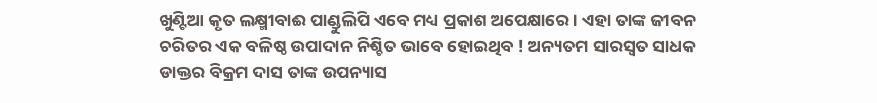ଖୁଣ୍ଟିଆ କୃତ ଲକ୍ଷ୍ମୀବାଈ ପାଣ୍ଡୁଲିପି ଏବେ ମଧ୍ୟ ପ୍ରକାଶ ଅପେକ୍ଷାରେ । ଏହା ତାଙ୍କ ଜୀବନ ଚରିତର ଏକ ବଳିଷ୍ଠ ଉପାଦାନ ନିଶ୍ଚିତ ଭାବେ ହୋଇଥିବ ! ଅନ୍ୟତମ ସାରସ୍ଵତ ସାଧକ ଡାକ୍ତର ବିକ୍ରମ ଦାସ ତାଙ୍କ ଉପନ୍ୟାସ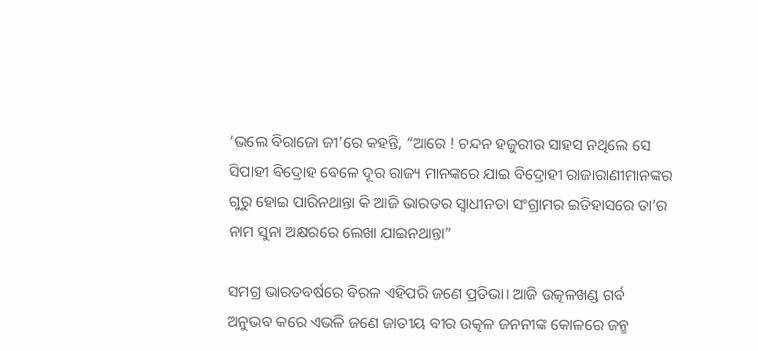‘ଭଲେ ବିରାଜୋ ଜୀ’ରେ କହନ୍ତି, “ଆରେ ! ଚନ୍ଦନ ହଜୁରୀର ସାହସ ନଥିଲେ ସେ ସିପାହୀ ବିଦ୍ରୋହ ବେଳେ ଦୂର ରାଜ୍ୟ ମାନଙ୍କରେ ଯାଇ ବିଦ୍ରୋହୀ ରାଜାରାଣୀମାନଙ୍କର ଗୁରୁ ହୋଇ ପାରିନଥାନ୍ତା କି ଆଜି ଭାରତର ସ୍ଵାଧୀନତା ସଂଗ୍ରାମର ଇତିହାସରେ ତା’ର ନାମ ସୁନା ଅକ୍ଷରରେ ଲେଖା ଯାଇନଥାନ୍ତା”

ସମଗ୍ର ଭାରତବର୍ଷରେ ବିରଳ ଏହିପରି ଜଣେ ପ୍ରତିଭା। ଆଜି ଉତ୍କଳଖଣ୍ଡ ଗର୍ବ ଅନୁଭବ କରେ ଏଭଳି ଜଣେ ଜାତୀୟ ବୀର ଉତ୍କଳ ଜନନୀଙ୍କ କୋଳରେ ଜନ୍ମ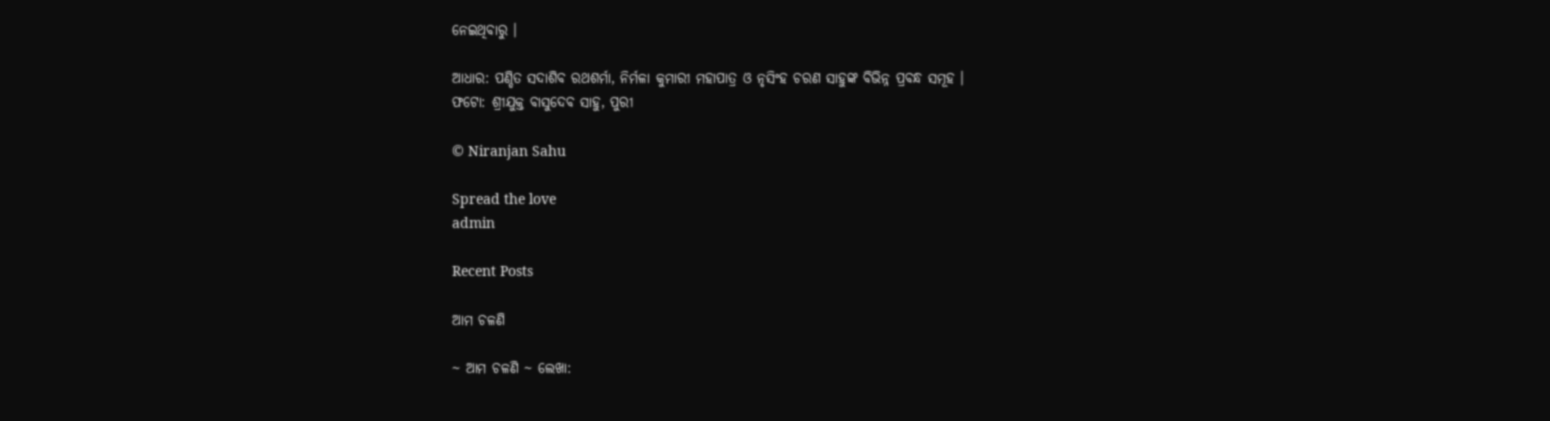ନେଇଥିବାରୁ ।

ଆଧାର: ପଣ୍ଡିତ ସଦାଶିବ ରଥଶର୍ମା, ନିର୍ମଳା କୁମାରୀ ମହାପାତ୍ର ଓ ନୃସିଂହ ଚରଣ ସାହୁଙ୍କ ବିଭିନ୍ନ ପ୍ରବନ୍ଧ ସମୂହ ।
ଫଟୋ: ଶ୍ରୀଯୁକ୍ତ ବାସୁଦେବ ସାହୁ, ପୁରୀ

© Niranjan Sahu

Spread the love
admin

Recent Posts

ଆମ ଚଳଣି

~ ଆମ ଚଳଣି ~ ଲେଖା: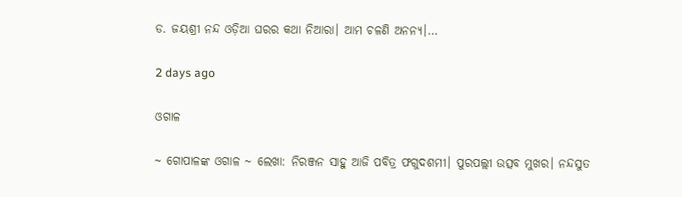ଡ. ଜୟଶ୍ରୀ ନନ୍ଦ ଓଡ଼ିଆ ଘରର କଥା ନିଆରା। ଆମ ଚଳଣି ଅନନ୍ୟ।…

2 days ago

ଓଗାଳ

~ ଗୋପାଳଙ୍କ ଓଗାଳ ~ ଲେଖା: ନିରଞ୍ଜନ ସାହୁ ଆଜି ପବିତ୍ର ଫଗୁଦଶମୀ। ପୁରପଲ୍ଲୀ ଉତ୍ସବ ମୁଖର। ନନ୍ଦସୁତ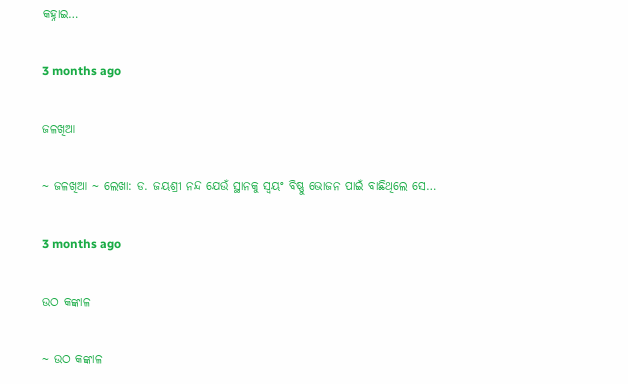କହ୍ନାଇ…

3 months ago

ଜଳଖିଆ

~ ଜଳଖିଆ ~ ଲେଖା: ଡ. ଜୟଶ୍ରୀ ନନ୍ଦ ଯେଉଁ ସ୍ଥାନକୁ ସ୍ବୟଂ ବିଷ୍ଣୁ ଭୋଜନ ପାଇଁ ବାଛିଥିଲେ ସେ…

3 months ago

ଉଠ କଙ୍କାଳ

~ ଉଠ କଙ୍କାଳ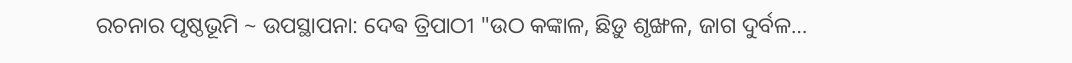ରଚନାର ପୃଷ୍ଠଭୂମି ~ ଉପସ୍ଥାପନା: ଦେଵ ତ୍ରିପାଠୀ "ଉଠ କଙ୍କାଳ, ଛିଡ଼ୁ ଶୃଙ୍ଖଳ, ଜାଗ ଦୁର୍ବଳ…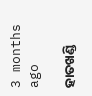3 months ago

ହାତଖଣ୍ଡି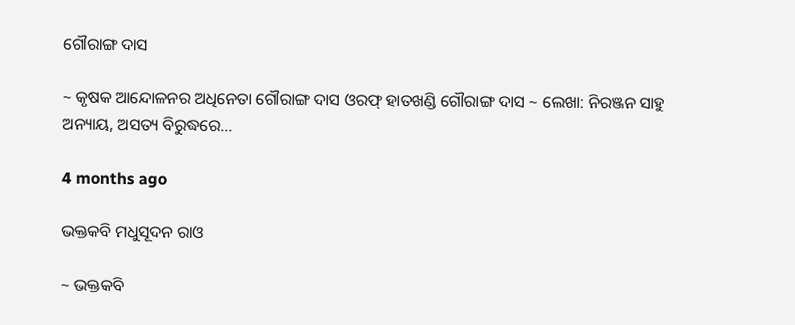ଗୌରାଙ୍ଗ ଦାସ

~ କୃଷକ ଆନ୍ଦୋଳନର ଅଧିନେତା ଗୌରାଙ୍ଗ ଦାସ ଓରଫ୍ ହାତଖଣ୍ଡି ଗୌରାଙ୍ଗ ଦାସ ~ ଲେଖା: ନିରଞ୍ଜନ ସାହୁ ଅନ୍ୟାୟ, ଅସତ୍ୟ ବିରୁଦ୍ଧରେ…

4 months ago

ଭକ୍ତକବି ମଧୁସୂଦନ ରାଓ

~ ଭକ୍ତକବି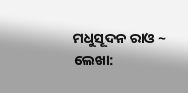ମଧୁସୂଦନ ରାଓ ~ ଲେଖା: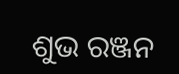ଶୁଭ ରଞ୍ଜନ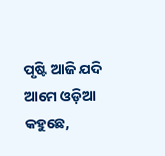ପୃଷ୍ଟି ଆଜି ଯଦି ଆମେ ଓଡ଼ିଆ କହୁଛେ,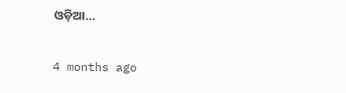ଓଡ଼ିଆ…

4 months ago